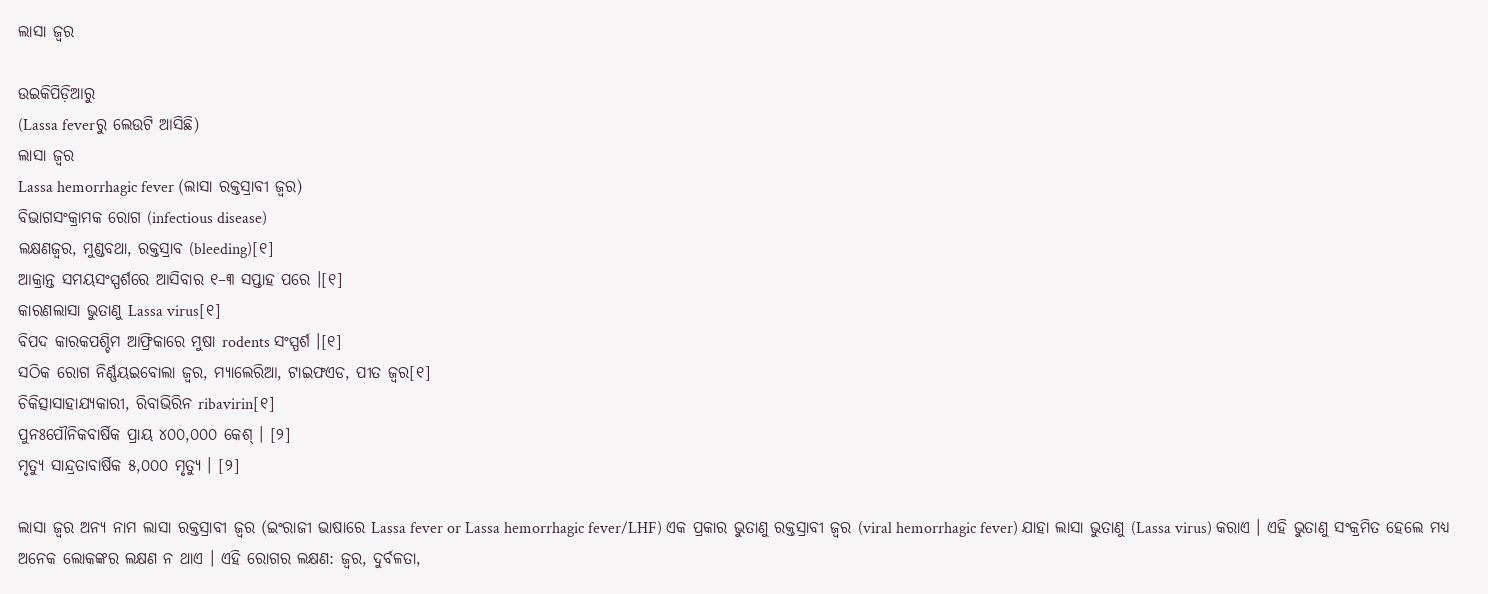ଲାସା ଜ୍ୱର

ଉଇକିପିଡ଼ିଆ‌ରୁ
(Lassa feverରୁ ଲେଉଟି ଆସିଛି)
ଲାସା ଜ୍ୱର
Lassa hemorrhagic fever (ଲାସା ରକ୍ତସ୍ରାବୀ ଜ୍ୱର)
ବିଭାଗସଂକ୍ରାମକ ରୋଗ (infectious disease)
ଲକ୍ଷଣଜ୍ୱର, ମୁଣ୍ଡବଥା, ରକ୍ତସ୍ରାବ (bleeding)[୧]
ଆକ୍ରାନ୍ତ ସମୟସଂସ୍ପର୍ଶରେ ଆସିବାର ୧–୩ ସପ୍ତାହ ପରେ ।[୧]
କାରଣଲାସା ଭୁତାଣୁ Lassa virus[୧]
ବିପଦ କାରକପଶ୍ଚିମ ଆଫ୍ରିକାରେ ମୁଷା rodents ସଂସ୍ପର୍ଶ ।[୧]
ସଠିକ ରୋଗ ନିର୍ଣ୍ଣୟଇବୋଲା ଜ୍ୱର, ମ୍ୟାଲେରିଆ, ଟାଇଫଏଡ, ପୀତ ଜ୍ୱର[୧]
ଚିକିତ୍ସାସାହାଯ୍ୟକାରୀ, ରିବାଭିରିନ ribavirin[୧]
ପୁନଃପୌନିକବାର୍ଷିକ ପ୍ରାୟ ୪୦୦,୦୦୦ କେଶ୍ । [୨]
ମୃତ୍ୟୁ ସାନ୍ଦ୍ରତାବାର୍ଷିକ ୫,୦୦୦ ମୃତ୍ୟୁ । [୨]

ଲାସା ଜ୍ୱର ଅନ୍ୟ ନାମ ଲାସା ରକ୍ତସ୍ରାବୀ ଜ୍ୱର (ଇଂରାଜୀ ଭାଷାରେ Lassa fever or Lassa hemorrhagic fever/LHF) ଏକ ପ୍ରକାର ଭୁତାଣୁ ରକ୍ତସ୍ରାବୀ ଜ୍ୱର (viral hemorrhagic fever) ଯାହା ଲାସା ଭୁତାଣୁ (Lassa virus) କରାଏ । ଏହି ଭୁତାଣୁ ସଂକ୍ରମିତ ହେଲେ ମଧ୍ୟ ଅନେକ ଲୋକଙ୍କର ଲକ୍ଷଣ ନ ଥାଏ । ଏହି ରୋଗର ଲକ୍ଷଣ: ଜ୍ୱର, ଦୁର୍ବଳତା,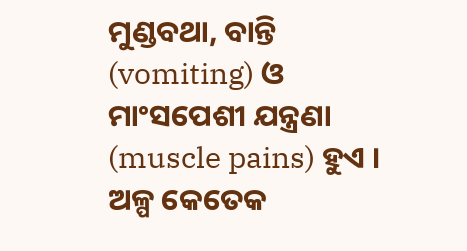ମୁଣ୍ଡବଥା, ବାନ୍ତି (vomiting) ଓ ମାଂସପେଶୀ ଯନ୍ତ୍ରଣା (muscle pains) ହୁଏ । ଅଳ୍ପ କେତେକ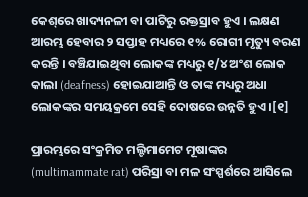କେଶ୍‌ରେ ଖାଦ୍ୟନଳୀ ବା ପାଟିରୁ ରକ୍ତସ୍ରାବ ହୁଏ । ଲକ୍ଷଣ ଆରମ୍ଭ ହେବାର ୨ ସପ୍ତାହ ମଧ୍ୟରେ ୧% ରୋଗୀ ମୃତ୍ୟୁ ବରଣ କରନ୍ତି । ବଞ୍ଚିଯାଇଥିବା ଲୋକଙ୍କ ମଧ୍ୟରୁ ୧/୪ ଅଂଶ ଲୋକ କାଲା (deafness) ହୋଇଯାଆନ୍ତି ଓ ତାଙ୍କ ମଧ୍ୟରୁ ଅଧା ଲୋକଙ୍କର ସମୟକ୍ରମେ ସେହି ଦୋଷରେ ଉନ୍ନତି ହୁଏ ।[୧]

ପ୍ରାରମ୍ଭରେ ସଂକ୍ରମିତ ମଲ୍ଟିମାମେଟ ମୂଷାଙ୍କର (multimammate rat) ପରିସ୍ରା ବା ମଳ ସଂସ୍ପର୍ଶରେ ଆସିଲେ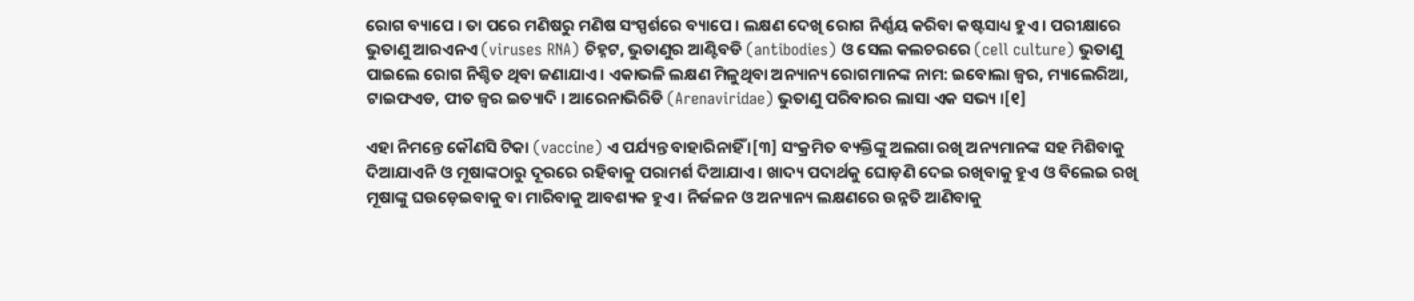ରୋଗ ବ୍ୟାପେ । ତା ପରେ ମଣିଷରୁ ମଣିଷ ସଂସ୍ପର୍ଶରେ ବ୍ୟାପେ । ଲକ୍ଷଣ ଦେଖି ରୋଗ ନିର୍ଣ୍ଣୟ କରିବା କଷ୍ଟସାଧ୍ୟ ହୁଏ । ପରୀକ୍ଷାରେ ଭୁତାଣୁ ଆରଏନଏ (viruses RNA) ଚିହ୍ନଟ, ଭୁତାଣୁର ଆଣ୍ଟିବଡି (antibodies) ଓ ସେଲ କଲଚରରେ (cell culture) ଭୁତାଣୁ ପାଇଲେ ରୋଗ ନିଶ୍ଚିତ ଥିବା ଜଣାଯାଏ । ଏକାଭଳି ଲକ୍ଷଣ ମିଳୁଥିବା ଅନ୍ୟାନ୍ୟ ରୋଗମାନଙ୍କ ନାମ: ଇବୋଲା ଜ୍ୱର, ମ୍ୟାଲେରିଆ, ଟାଇଫଏଡ, ପୀତ ଜ୍ୱର ଇତ୍ୟାଦି । ଆରେନାଭିରିଡି (Arenaviridae) ଭୁତାଣୁ ପରିବାରର ଲାସା ଏକ ସଭ୍ୟ ।[୧]

ଏହା ନିମନ୍ତେ କୌଣସି ଟିକା (vaccine) ଏ ପର୍ଯ୍ୟନ୍ତ ବାହାରିନାହିଁ ।[୩] ସଂକ୍ରମିତ ବ୍ୟକ୍ତିଙ୍କୁ ଅଲଗା ରଖି ଅନ୍ୟମାନଙ୍କ ସ‌ହ ମିଶିବାକୁ ଦିଆଯାଏନି ଓ ମୂଷାଙ୍କଠାରୁ ଦୂରରେ ରହିବାକୁ ପରାମର୍ଶ ଦିଆଯାଏ । ଖାଦ୍ୟ ପଦାର୍ଥକୁ ଘୋଡ଼ଣି ଦେଇ ରଖିବାକୁ ହୁଏ ଓ ବିଲେଇ ରଖି ମୂଷାଙ୍କୁ ଘଉଡ଼େଇବାକୁ ବା ମାରିବାକୁ ଆବଶ୍ୟକ ହୁଏ । ନିର୍ଜଳନ ଓ ଅନ୍ୟାନ୍ୟ ଲକ୍ଷଣରେ ଉନ୍ନତି ଆଣିବାକୁ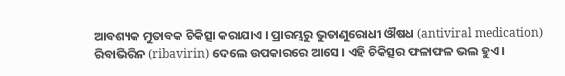ଆବଶ୍ୟକ ମୁତାବକ ଚିକିତ୍ସା କରାଯାଏ । ପ୍ରାରମ୍ଭରୁ ଭୁତାଣୁରୋଧୀ ଔଷଧ (antiviral medication) ରିବାଭିରିନ (ribavirin) ଦେଲେ ଉପକାରରେ ଆସେ । ଏହି ଚିକିତ୍ସର ଫଳାଫଳ ଭଲ ହୁଏ ।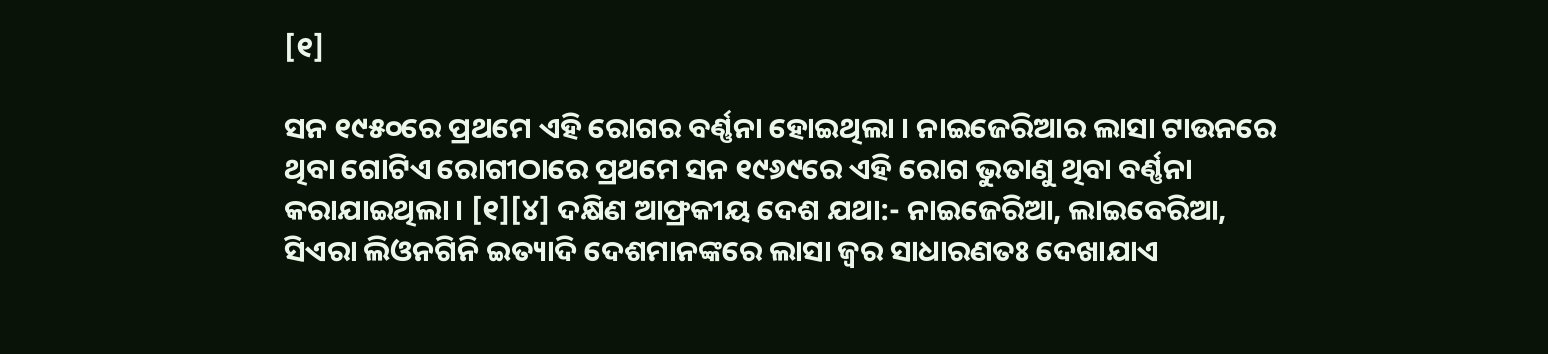[୧]

ସନ ୧୯୫୦ରେ ପ୍ରଥମେ ଏହି ରୋଗର ବର୍ଣ୍ଣନା ହୋଇଥିଲା । ନାଇଜେରିଆର ଲାସା ଟାଉନରେ ଥିବା ଗୋଟିଏ ରୋଗୀଠାରେ ପ୍ରଥମେ ସନ ୧୯୬୯ରେ ଏହି ରୋଗ ଭୁତାଣୁ ଥିବା ବର୍ଣ୍ଣନା କରାଯାଇଥିଲା । [୧][୪] ଦକ୍ଷିଣ ଆଫ୍ରକୀୟ ଦେଶ ଯଥା:- ନାଇଜେରିଆ, ଲାଇବେରିଆ, ସିଏରା ଲିଓନଗିନି ଇତ୍ୟାଦି ଦେଶମାନଙ୍କରେ ଲାସା ଜ୍ୱର ସାଧାରଣତଃ ଦେଖାଯାଏ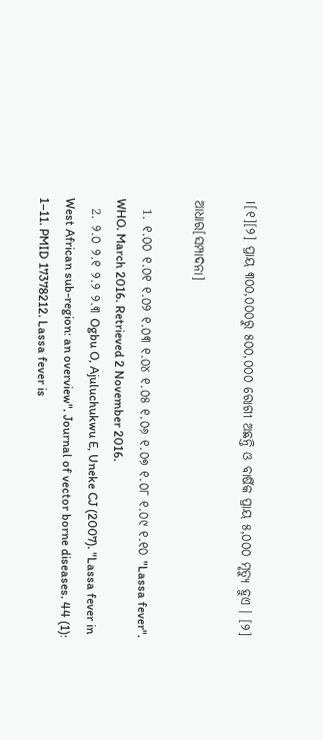।[୧][୨] ପ୍ରାୟ ୩୦୦,୦୦୦ରୁ ୫୦୦,୦୦୦ ରୋଗୀ ଅଛନ୍ତି ଓ ବାର୍ଷିକ ପ୍ରାୟ ୫,୦୦୦ ମୃତ୍ୟୁ ହୁଏ । [୨]

ଆଧାର[ସମ୍ପାଦନା]

  1. ୧.୦୦ ୧.୦୧ ୧.୦୨ ୧.୦୩ ୧.୦୪ ୧.୦୫ ୧.୦୬ ୧.୦୭ ୧.୦୮ ୧.୦୯ ୧.୧୦ "Lassa fever". WHO. March 2016. Retrieved 2 November 2016.
  2. ୨.୦ ୨.୧ ୨.୨ ୨.୩ Ogbu O, Ajuluchukwu E, Uneke CJ (2007). "Lassa fever in West African sub-region: an overview". Journal of vector borne diseases. 44 (1): 1–11. PMID 17378212. Lassa fever is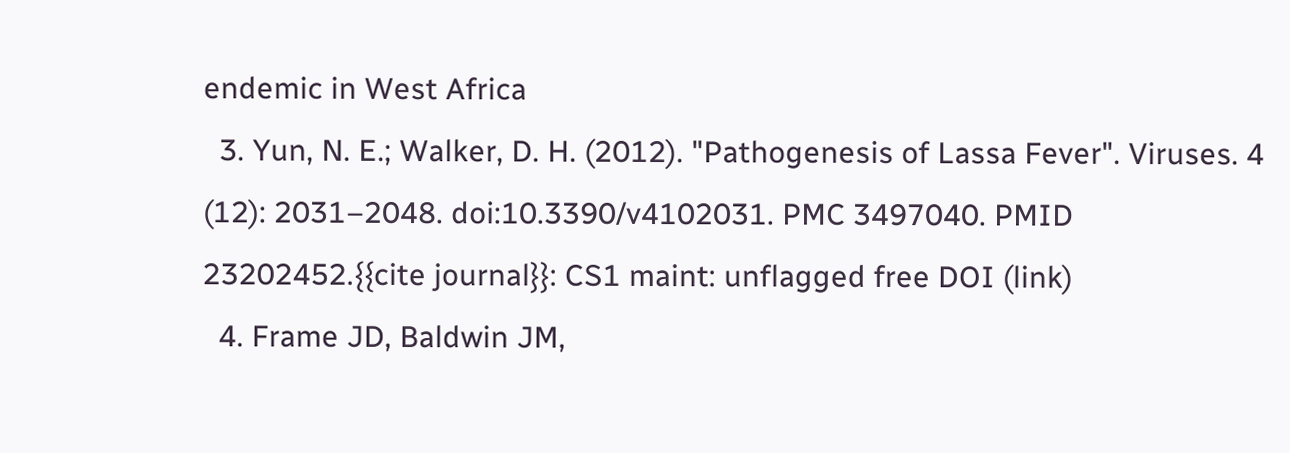endemic in West Africa
  3. Yun, N. E.; Walker, D. H. (2012). "Pathogenesis of Lassa Fever". Viruses. 4 (12): 2031–2048. doi:10.3390/v4102031. PMC 3497040. PMID 23202452.{{cite journal}}: CS1 maint: unflagged free DOI (link)
  4. Frame JD, Baldwin JM,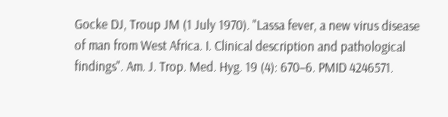Gocke DJ, Troup JM (1 July 1970). "Lassa fever, a new virus disease of man from West Africa. I. Clinical description and pathological findings". Am. J. Trop. Med. Hyg. 19 (4): 670–6. PMID 4246571.